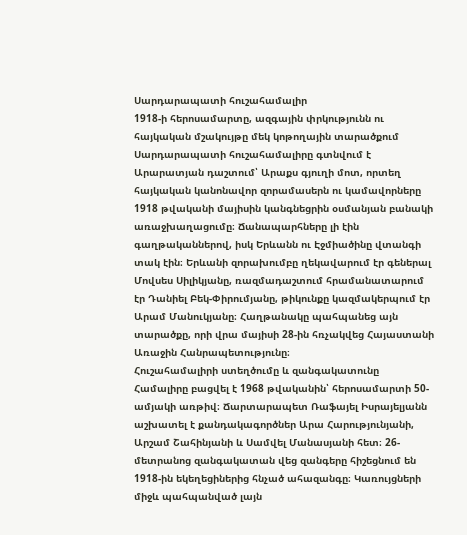Սարդարապատի հուշահամալիր
1918-ի հերոսամարտը, ազգային փրկությունն ու հայկական մշակույթը մեկ կոթողային տարածքում
Սարդարապատի հուշահամալիրը գտնվում է Արարատյան դաշտում՝ Արաքս գյուղի մոտ, որտեղ հայկական կանոնավոր զորամասերն ու կամավորները 1918 թվականի մայիսին կանգնեցրին օսմանյան բանակի առաջխաղացումը։ Ճանապարհները լի էին գաղթականներով, իսկ Երևանն ու Էջմիածինը վտանգի տակ էին։ Երևանի զորախումբը ղեկավարում էր գեներալ Մովսես Սիլիկյանը, ռազմադաշտում հրամանատարում էր Դանիել Բեկ-Փիրումյանը, թիկունքը կազմակերպում էր Արամ Մանուկյանը։ Հաղթանակը պահպանեց այն տարածքը, որի վրա մայիսի 28-ին հռչակվեց Հայաստանի Առաջին Հանրապետությունը։
Հուշահամալիրի ստեղծումը և զանգակատունը
Համալիրը բացվել է 1968 թվականին՝ հերոսամարտի 50-ամյակի առթիվ։ Ճարտարապետ Ռաֆայել Իսրայելյանն աշխատել է քանդակագործներ Արա Հարությունյանի, Արշամ Շահինյանի և Սամվել Մանասյանի հետ։ 26-մետրանոց զանգակատան վեց զանգերը հիշեցնում են 1918-ին եկեղեցիներից հնչած ահազանգը։ Կառույցների միջև պահպանված լայն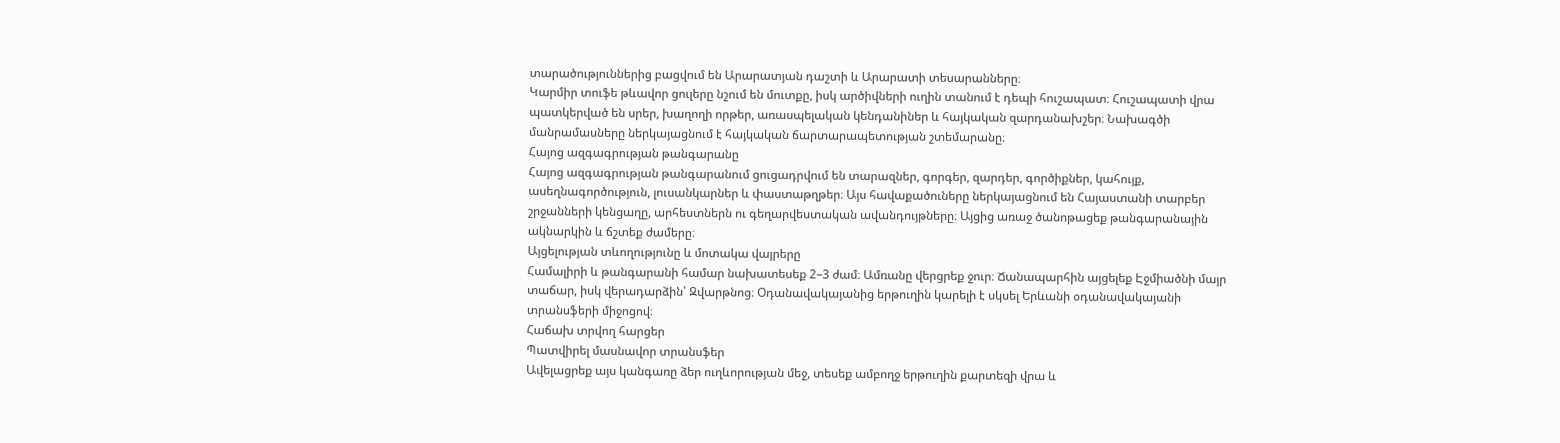տարածություններից բացվում են Արարատյան դաշտի և Արարատի տեսարանները։
Կարմիր տուֆե թևավոր ցուլերը նշում են մուտքը, իսկ արծիվների ուղին տանում է դեպի հուշապատ։ Հուշապատի վրա պատկերված են սրեր, խաղողի որթեր, առասպելական կենդանիներ և հայկական զարդանախշեր։ Նախագծի մանրամասները ներկայացնում է հայկական ճարտարապետության շտեմարանը։
Հայոց ազգագրության թանգարանը
Հայոց ազգագրության թանգարանում ցուցադրվում են տարազներ, գորգեր, զարդեր, գործիքներ, կահույք, ասեղնագործություն, լուսանկարներ և փաստաթղթեր։ Այս հավաքածուները ներկայացնում են Հայաստանի տարբեր շրջանների կենցաղը, արհեստներն ու գեղարվեստական ավանդույթները։ Այցից առաջ ծանոթացեք թանգարանային ակնարկին և ճշտեք ժամերը։
Այցելության տևողությունը և մոտակա վայրերը
Համալիրի և թանգարանի համար նախատեսեք 2–3 ժամ։ Ամռանը վերցրեք ջուր։ Ճանապարհին այցելեք Էջմիածնի մայր տաճար, իսկ վերադարձին՝ Զվարթնոց։ Օդանավակայանից երթուղին կարելի է սկսել Երևանի օդանավակայանի տրանսֆերի միջոցով։
Հաճախ տրվող հարցեր
Պատվիրել մասնավոր տրանսֆեր
Ավելացրեք այս կանգառը ձեր ուղևորության մեջ, տեսեք ամբողջ երթուղին քարտեզի վրա և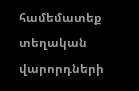համեմատեք տեղական վարորդների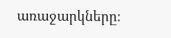առաջարկները։